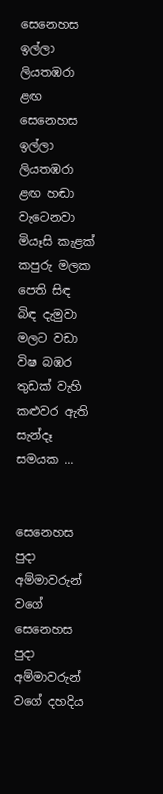සෙනෙහස ඉල්ලා ලියතඹරා ළඟ
සෙනෙහස ඉල්ලා ලියතඹරා ළඟ හඬා වැටෙනවා මියෑසි කැළක් කපුරු මලක පෙති සිඳ බිඳ දැමුවා මලට වඩා විෂ බඹර තුඩක් වැහි කළුවර ඇති සැන්දෑ සමයක ...


සෙනෙහස පුදා අම්මාවරුන් වගේ
සෙනෙහස පුදා අම්මාවරුන් වගේ දහදිය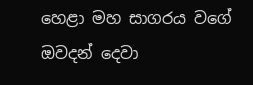හෙළා මහ සාගරය වගේ ඔවදන් දෙවා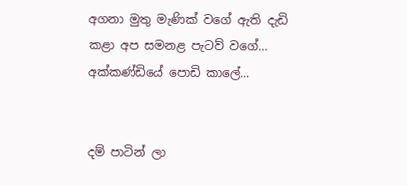අගනා මුතු මැණික් වගේ ඇති දැඩි කළා අප සමනළ පැටව් වගේ… අක්කණ්ඩියේ පොඩි කාලේ...


දම් පාටින් ලා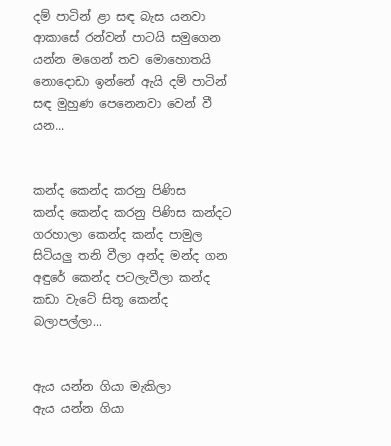දම් පාටින් ළා සඳ බැස යනවා ආකාසේ රන්වන් පාටයි සමුගෙන යන්න මගෙන් තව මොහොතයි නොදොඩා ඉන්නේ ඇයි දම් පාටින් සඳ මුහුණ පෙනෙනවා වෙන් වී යන...


කන්ද කෙන්ද කරනු පිණිස
කන්ද කෙන්ද කරනු පිණිස කන්දට ගරහාලා කෙන්ද කන්ද පාමුල සිටියලු තනි වීලා අන්ද මන්ද ගන අඳුරේ කෙන්ද පටලැවීලා කන්ද කඩා වැටේ සිතූ කෙන්ද බලාපල්ලා...


ඇය යන්න ගියා මැකිලා
ඇය යන්න ගියා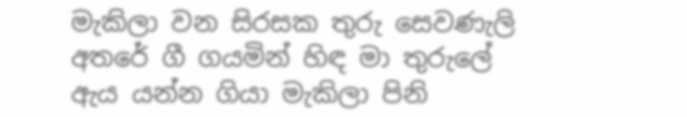මැකිලා වන සිරසක තුරු සෙවණැලි අතරේ ගී ගයමින් හිඳ මා තුරුලේ ඇය යන්න ගියා මැකිලා පිනි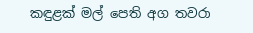කඳුළක් මල් පෙති අග තවරා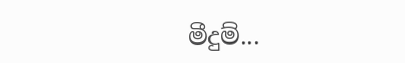මීදුම්...